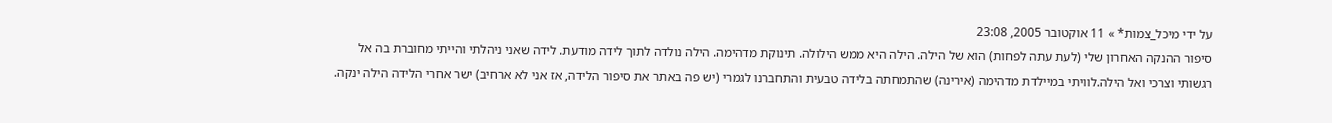על ידי מיכל_צמות* » 11 אוקטובר 2005, 23:08
סיפור ההנקה האחרון שלי (לעת עתה לפחות) הוא של הילה. הילה היא ממש הילולה. תינוקת מדהימה. הילה נולדה לתוך לידה מודעת. לידה שאני ניהלתי והייתי מחוברת בה אל רגשותי וצרכי ואל הילה.לוויתי במיילדת מדהימה (אירינה) שהתמחתה בלידה טבעית והתחברנו לגמרי (יש פה באתר את סיפור הלידה, אז אני לא ארחיב) ישר אחרי הלידה הילה ינקה.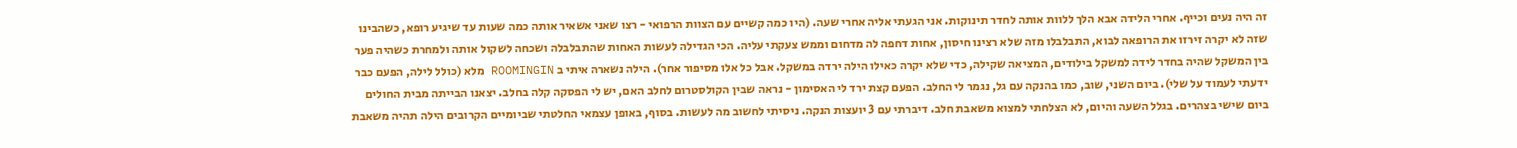זה היה נעים וכייף. אחרי הלידה אבא הלך ללוות אותה לחדר תינוקות. אני הגעתי אליה אחרי שעה. (היו כמה קשיים עם הצוות הרפואי - רצו שאני אשאיר אותה כמה שעות עד שיגיע רופא, כשהבינו שזה לא יקרה זירזו את הרופאה לבוא, התבלבלו מזה שלא רצינו חיסון, אחות דחפה לה מדחום וממש צעקתי עליה. הכי הגדילה לעשות האחות שהתבלבלה ושכחה לשקול אותה ולמחרת כשהיה פער בין המשקל שהיה בחדר לידה למשקל בילודים, המציאה שקילה, כדי שלא יקרה כאילו הילה ירדה במשקל. אבל כל אלו מסיפור אחר). הילה נשארה איתי ב ROOMINGIN מלא (כולל לילה, הפעם כבר ידעתי לעמוד על שלי). ביום השני, שוב, כמו בהנקה עם גל, נגמר לי החלב. הפעם קצת ירד לי האסימון - נראה שבין הקולסטרום לחלב האם, יש לי הפסקה קלה בחלב. יצאנו הבייתה מבית החולים ביום שישי בצהרים. בגלל השעה והיום, לא הצלחתי למצוא משאבת חלב. דיברתי עם 3 יועצות הנקה. ניסיתי לחשוב מה לעשות. בסוף, באופן עצמאי החלטתי שביומיים הקרובים הילה תהיה משאבת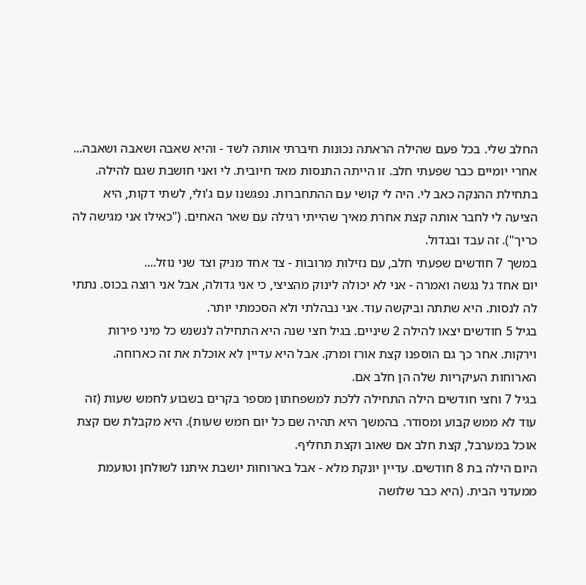החלב שלי. בכל פעם שהילה הראתה נכונות חיברתי אותה לשד - והיא שאבה ושאבה ושאבה...
אחרי יומיים כבר שפעתי חלב. זו הייתה התנסות מאד חיובית. לי ואני חושבת שגם להילה.
בתחילת ההנקה כאב לי. היה לי קושי עם ההתחברות. נפגשנו עם ג'ולי, לשתי דקות, היא הציעה לי לחבר אותה קצת אחרת מאיך שהייתי רגילה עם שאר האחים. ("כאילו אני מגישה לה כריך"). זה עבד ובגדול.
במשך 7 חודשים שפעתי חלב, עם נזילות מרובות - צד אחד מניק וצד שני נוזל....
יום אחד גל נגשה ואמרה - אני לא יכולה לינוק מהציצי, כי אני גדולה, אבל אני רוצה בכוס. נתתי לה לנסות. היא שתתה וביקשה עוד. אני נבהלתי ולא הסכמתי יותר.
בגיל 5 חודשים יצאו להילה 2 שיניים. בגיל חצי שנה היא התחילה לנשנש כל מיני פירות וירקות. אחר כך גם הוספנו קצת אורז ומרק. אבל היא עדיין לא אוכלת את זה כארוחה. הארוחות העיקריות שלה הן חלב אם.
בגיל 7 וחצי חודשים הילה התחילה ללכת למשפחתון מספר בקרים בשבוע לחמש שעות (זה עוד לא ממש קבוע ומסודר. בהמשך היא תהיה שם כל יום חמש שעות). היא מקבלת שם קצת אוכל במערבל, קצת חלב אם שאוב וקצת תחליף.
היום הילה בת 8 חודשים. עדיין יונקת מלא - אבל בארוחות יושבת איתנו לשולחן וטועמת ממעדני הבית. (היא כבר שלושה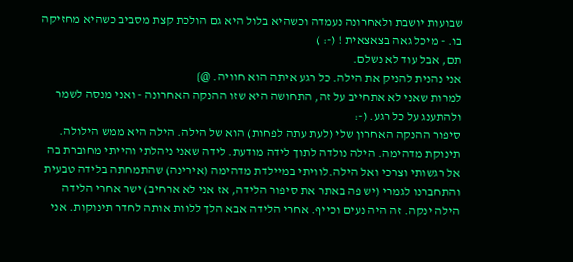שבועות יושבת ולאחרונה נעמדה וכשהיא בלול היא גם הולכת קצת מסביב כשהיא מחזיקה בו. - מיכל גאה בצאצאית ! (-: )
תם, אבל עוד לא נשלם.
אני נהנית להניק את הילה. כל רגע איתה הוא חוויה. @}
למרות שאני לא אתחייב על זה, התחושה היא שזו ההנקה האחרונה - ואני מנסה לשמר ולהתענג על כל רגע. (-:
סיפור ההנקה האחרון שלי (לעת עתה לפחות) הוא של הילה. הילה היא ממש הילולה. תינוקת מדהימה. הילה נולדה לתוך לידה מודעת. לידה שאני ניהלתי והייתי מחוברת בה אל רגשותי וצרכי ואל הילה.לוויתי במיילדת מדהימה (אירינה) שהתמחתה בלידה טבעית והתחברנו לגמרי (יש פה באתר את סיפור הלידה, אז אני לא ארחיב) ישר אחרי הלידה הילה ינקה. זה היה נעים וכייף. אחרי הלידה אבא הלך ללוות אותה לחדר תינוקות. אני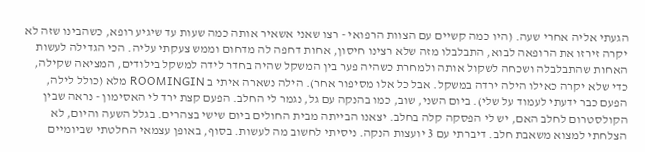הגעתי אליה אחרי שעה. (היו כמה קשיים עם הצוות הרפואי - רצו שאני אשאיר אותה כמה שעות עד שיגיע רופא, כשהבינו שזה לא יקרה זירזו את הרופאה לבוא, התבלבלו מזה שלא רצינו חיסון, אחות דחפה לה מדחום וממש צעקתי עליה. הכי הגדילה לעשות האחות שהתבלבלה ושכחה לשקול אותה ולמחרת כשהיה פער בין המשקל שהיה בחדר לידה למשקל בילודים, המציאה שקילה, כדי שלא יקרה כאילו הילה ירדה במשקל. אבל כל אלו מסיפור אחר). הילה נשארה איתי ב ROOMINGIN מלא (כולל לילה, הפעם כבר ידעתי לעמוד על שלי). ביום השני, שוב, כמו בהנקה עם גל, נגמר לי החלב. הפעם קצת ירד לי האסימון - נראה שבין הקולסטרום לחלב האם, יש לי הפסקה קלה בחלב. יצאנו הבייתה מבית החולים ביום שישי בצהרים. בגלל השעה והיום, לא הצלחתי למצוא משאבת חלב. דיברתי עם 3 יועצות הנקה. ניסיתי לחשוב מה לעשות. בסוף, באופן עצמאי החלטתי שביומיים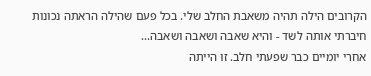הקרובים הילה תהיה משאבת החלב שלי. בכל פעם שהילה הראתה נכונות חיברתי אותה לשד - והיא שאבה ושאבה ושאבה...
אחרי יומיים כבר שפעתי חלב. זו הייתה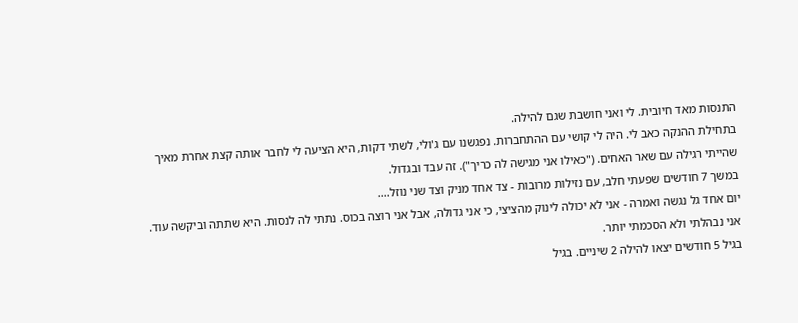התנסות מאד חיובית. לי ואני חושבת שגם להילה.
בתחילת ההנקה כאב לי. היה לי קושי עם ההתחברות. נפגשנו עם ג'ולי, לשתי דקות, היא הציעה לי לחבר אותה קצת אחרת מאיך שהייתי רגילה עם שאר האחים. ("כאילו אני מגישה לה כריך"). זה עבד ובגדול.
במשך 7 חודשים שפעתי חלב, עם נזילות מרובות - צד אחד מניק וצד שני נוזל....
יום אחד גל נגשה ואמרה - אני לא יכולה לינוק מהציצי, כי אני גדולה, אבל אני רוצה בכוס. נתתי לה לנסות. היא שתתה וביקשה עוד. אני נבהלתי ולא הסכמתי יותר.
בגיל 5 חודשים יצאו להילה 2 שיניים. בגיל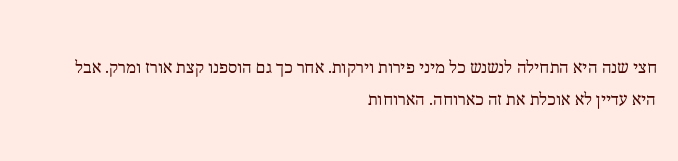חצי שנה היא התחילה לנשנש כל מיני פירות וירקות. אחר כך גם הוספנו קצת אורז ומרק. אבל היא עדיין לא אוכלת את זה כארוחה. הארוחות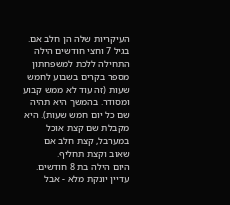העיקריות שלה הן חלב אם.
בגיל 7 וחצי חודשים הילה התחילה ללכת למשפחתון מספר בקרים בשבוע לחמש שעות (זה עוד לא ממש קבוע ומסודר. בהמשך היא תהיה שם כל יום חמש שעות). היא מקבלת שם קצת אוכל במערבל, קצת חלב אם שאוב וקצת תחליף.
היום הילה בת 8 חודשים. עדיין יונקת מלא - אבל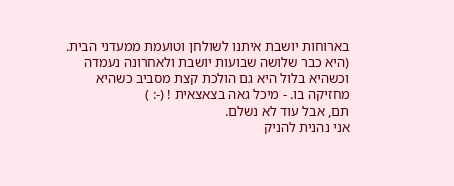בארוחות יושבת איתנו לשולחן וטועמת ממעדני הבית. (היא כבר שלושה שבועות יושבת ולאחרונה נעמדה וכשהיא בלול היא גם הולכת קצת מסביב כשהיא מחזיקה בו. - מיכל גאה בצאצאית ! (-: )
תם, אבל עוד לא נשלם.
אני נהנית להניק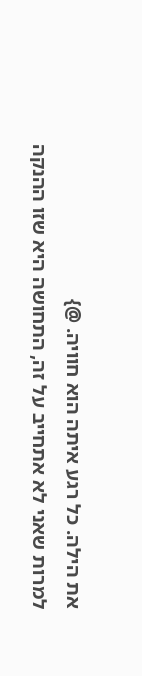את הילה. כל רגע איתה הוא חוויה. @}
למרות שאני לא אתחייב על זה, התחושה היא שזו ההנקה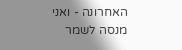האחרונה - ואני מנסה לשמר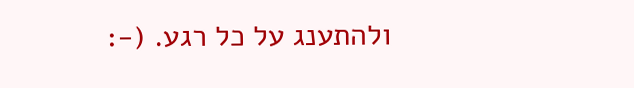ולהתענג על כל רגע. (-: